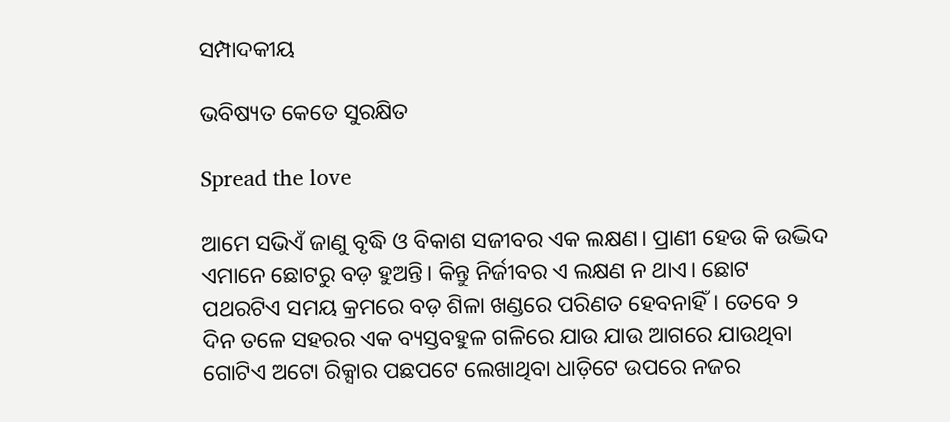ସମ୍ପାଦକୀୟ

ଭବିଷ୍ୟତ କେତେ ସୁରକ୍ଷିତ

Spread the love

ଆମେ ସଭିଏଁ ଜାଣୁ ବୃଦ୍ଧି ଓ ବିକାଶ ସଜୀବର ଏକ ଲକ୍ଷଣ। ପ୍ରାଣୀ ହେଉ କି ଉଦ୍ଭିଦ ଏମାନେ ଛୋଟରୁ ବଡ଼ ହୁଅନ୍ତି। କିନ୍ତୁ ନିର୍ଜୀବର ଏ ଲକ୍ଷଣ ନ ଥାଏ। ଛୋଟ ପଥରଟିଏ ସମୟ କ୍ରମରେ ବଡ଼ ଶିଳା ଖଣ୍ଡରେ ପରିଣତ ହେବନାହିଁ। ତେବେ ୨ ଦିନ ତଳେ ସହରର ଏକ ବ୍ୟସ୍ତବହୁଳ ଗଳିରେ ଯାଉ ଯାଉ ଆଗରେ ଯାଉଥିବା ଗୋଟିଏ ଅଟୋ ରିକ୍ସାର ପଛପଟେ ଲେଖାଥିବା ଧାଡ଼ିଟେ ଉପରେ ନଜର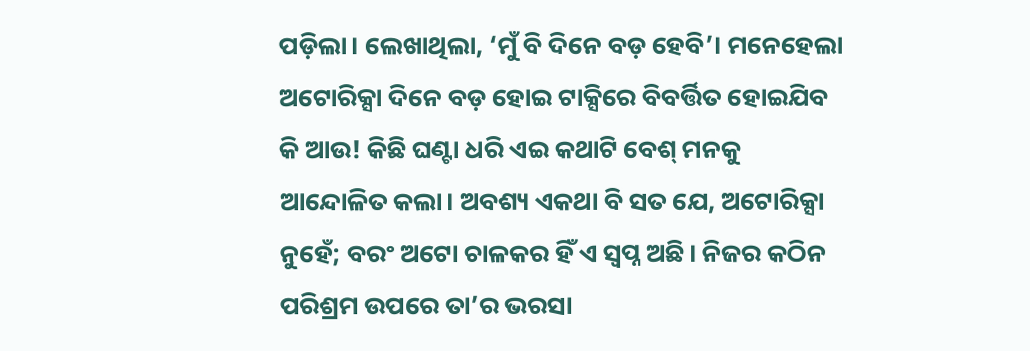ପଡ଼ିଲା। ଲେଖାଥିଲା, ‘ମୁଁ ବି ଦିନେ ବଡ଼ ହେବି’। ମନେହେଲା ଅଟୋରିକ୍ସା ଦିନେ ବଡ଼ ହୋଇ ଟାକ୍ସିରେ ବିବର୍ତ୍ତିତ ହୋଇଯିବ କି ଆଉ! କିଛି ଘଣ୍ଟା ଧରି ଏଇ କଥାଟି ବେଶ୍‌ ମନକୁ ଆନ୍ଦୋଳିତ କଲା। ଅବଶ୍ୟ ଏକଥା ବି ସତ ଯେ, ଅଟୋରିକ୍ସା ନୁହେଁ; ବରଂ ଅଟୋ ଚାଳକର ହିଁ ଏ ସ୍ବପ୍ନ ଅଛି। ନିଜର କଠିନ ପରିଶ୍ରମ ଉପରେ ତା’ର ଭରସା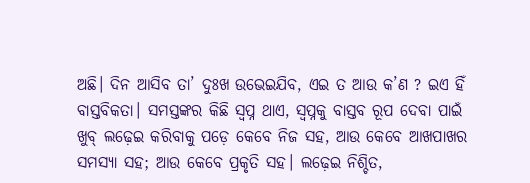ଅଛି। ଦିନ ଆସିବ ତା’ ଦୁଃଖ ଉଭେଇଯିବ, ଏଇ ତ ଆଉ କ’ଣ ? ଇଏ ହିଁ ବାସ୍ତବିକତା। ସମସ୍ତଙ୍କର କିଛି ସ୍ବପ୍ନ ଥାଏ, ସ୍ବପ୍ନକୁ ବାସ୍ତବ ରୂପ ଦେବା ପାଇଁ ଖୁବ୍‌ ଲଢ଼େଇ କରିବାକୁ ପଡ଼େ କେବେ ନିଜ ସହ, ଆଉ କେବେ ଆଖପାଖର ସମସ୍ୟା ସହ; ଆଉ କେବେ ପ୍ରକୃତି ସହ। ଲଢ଼େଇ ନିଶ୍ଚିତ,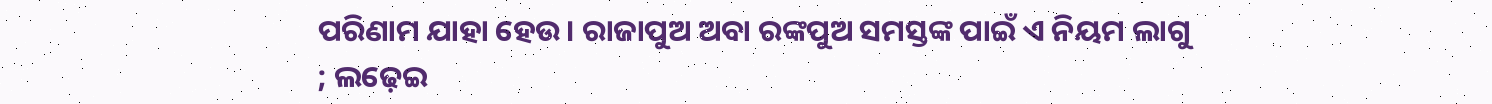ପରିଣାମ ଯାହା ହେଉ। ରାଜାପୁଅ ଅବା ରଙ୍କପୁଅ ସମସ୍ତଙ୍କ ପାଇଁ ଏ ନିୟମ ଲାଗୁ ; ଲଢ଼େଇ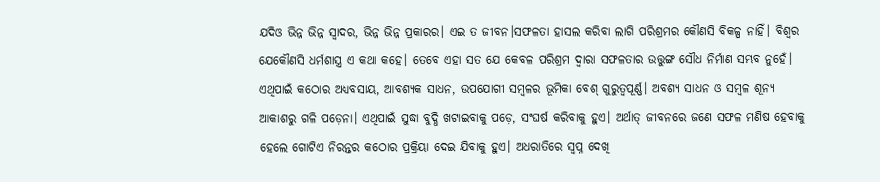ଯଦିଓ ଭିନ୍ନ ଭିନ୍ନ ସ୍ବାଦର, ଭିନ୍ନ ଭିନ୍ନ ପ୍ରକାରର। ଏଇ ତ ଜୀବନ।ସଫଳତା ହାସଲ କରିବା ଲାଗି ପରିଶ୍ରମର କୌଣସି ବିକଳ୍ପ ନାହିଁ। ବିଶ୍ବର ଯେକୌଣସି ଧର୍ମଶାସ୍ତ୍ର ଏ କଥା କହେ। ତେବେ ଏହା ସତ ଯେ କେବଳ ପରିଶ୍ରମ ଦ୍ବାରା ସଫଳତାର ଉତ୍ତୁଙ୍ଗ ସୌଧ ନିର୍ମାଣ ସମ୍ଭବ ନୁହେଁ। ଏଥିପାଇଁ କଠୋର ଅଧ୍ୟବସାୟ, ଆବଶ୍ୟକ ସାଧନ, ଉପଯୋଗୀ ସମ୍ବଳର ଭୂମିକା ବେଶ୍‌ ଗୁରୁତ୍ୱପୂର୍ଣ୍ଣ। ଅବଶ୍ୟ ସାଧନ ଓ ସମ୍ବଳ ଶୂନ୍ୟ ଆକାଶରୁ ଗଳି ପଡ଼େନା। ଏଥିପାଇଁ ସୁଦ୍ଧା ବୁଦ୍ଧି ଖଟାଇବାକୁ ପଡ଼େ, ସଂଘର୍ଷ କରିବାକୁ ହୁଏ। ଅର୍ଥାତ୍‌ ଜୀବନରେ ଜଣେ ସଫଳ ମଣିଷ ହେବାକୁ ହେଲେ ଗୋଟିଏ ନିରନ୍ତର କଠୋର ପ୍ରକ୍ରିୟା ଦେଇ ଯିବାକୁ ହୁଏ। ଅଧରାତିରେ ସ୍ବପ୍ନ ଦେଖି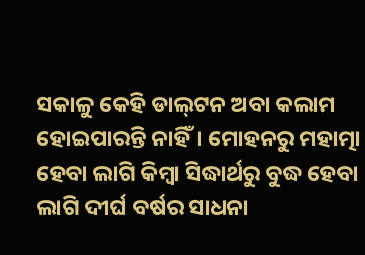ସକାଳୁ କେହି ଡାଲ୍‌ଟନ ଅବା କଲାମ ହୋଇପାରନ୍ତି ନାହିଁ। ମୋହନରୁ ମହାତ୍ମା ହେବା ଲାଗି କିମ୍ବା ସିଦ୍ଧାର୍ଥରୁ ବୁଦ୍ଧ ହେବା ଲାଗି ଦୀର୍ଘ ବର୍ଷର ସାଧନା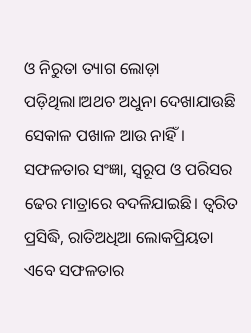ଓ ନିରୁତା ତ୍ୟାଗ ଲୋଡ଼ା ପଡ଼ିଥିଲା।ଅଥଚ ଅଧୁନା ଦେଖାଯାଉଛି ସେକାଳ ପଖାଳ ଆଉ ନାହିଁ। ସଫଳତାର ସଂଜ୍ଞା, ସ୍ବରୂପ ଓ ପରିସର ଢେର ମାତ୍ରାରେ ବଦଳିଯାଇଛି। ତ୍ୱରିତ ପ୍ରସିଦ୍ଧି, ରାତିଅଧିଆ ଲୋକପ୍ରିୟତା ଏବେ ସଫଳତାର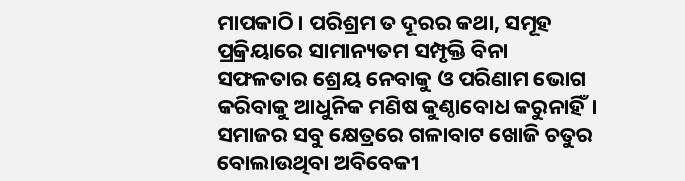ମାପକାଠି। ପରିଶ୍ରମ ତ ଦୂରର କଥା, ସମୂହ ପ୍ରକ୍ରିୟାରେ ସାମାନ୍ୟତମ ସମ୍ପୃକ୍ତି ବିନା ସଫଳତାର ଶ୍ରେୟ ନେବାକୁ ଓ ପରିଣାମ ଭୋଗ କରିବାକୁ ଆଧୁନିକ ମଣିଷ କୁଣ୍ଠାବୋଧ କରୁନାହିଁ। ସମାଜର ସବୁ କ୍ଷେତ୍ରରେ ଗଳାବାଟ ଖୋଜି ଚତୁର ବୋଲାଉଥିବା ଅବିବେକୀ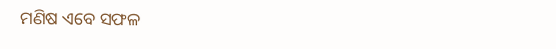ମଣିଷ ଏବେ ସଫଳ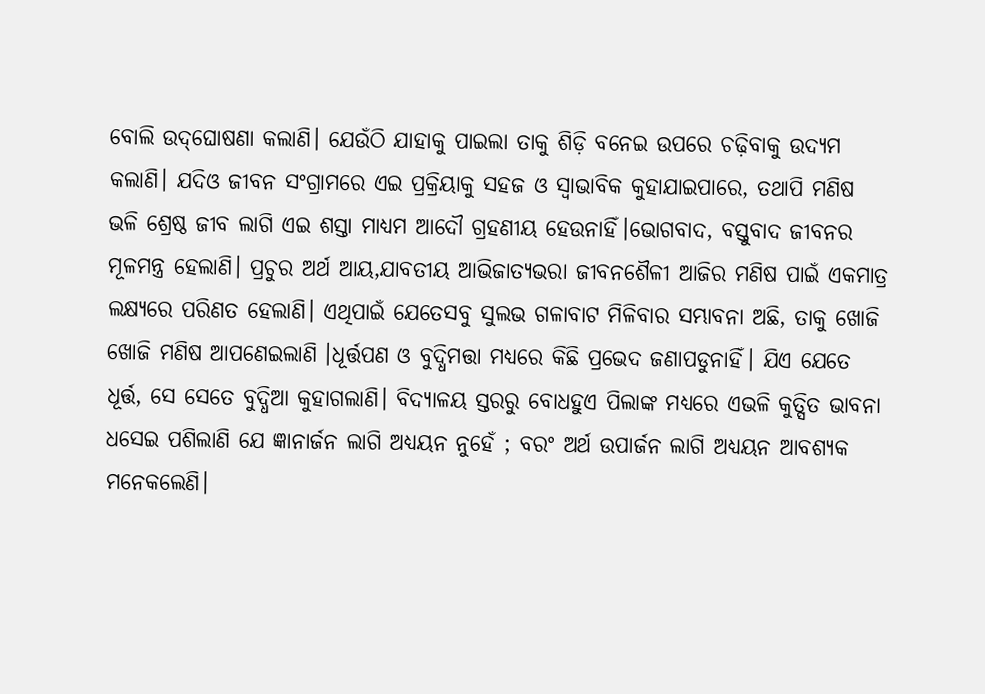ବୋଲି ଉଦ୍‌ଘୋଷଣା କଲାଣି। ଯେଉଁଠି ଯାହାକୁ ପାଇଲା ତାକୁ ଶିଡ଼ି ବନେଇ ଉପରେ ଚଢ଼ିବାକୁ ଉଦ୍ୟମ କଲାଣି। ଯଦିଓ ଜୀବନ ସଂଗ୍ରାମରେ ଏଇ ପ୍ରକ୍ରିୟାକୁ ସହଜ ଓ ସ୍ବାଭାବିକ କୁହାଯାଇପାରେ, ତଥାପି ମଣିଷ ଭଳି ଶ୍ରେଷ୍ଠ ଜୀବ ଲାଗି ଏଇ ଶସ୍ତା ମାଧ୍ୟମ ଆଦୌ ଗ୍ରହଣୀୟ ହେଉନାହିଁ।ଭୋଗବାଦ, ବସ୍ତୁବାଦ ଜୀବନର ମୂଳମନ୍ତ୍ର ହେଲାଣି। ପ୍ରଚୁର ଅର୍ଥ ଆୟ,ଯାବତୀୟ ଆଭିଜାତ୍ୟଭରା ଜୀବନଶୈଳୀ ଆଜିର ମଣିଷ ପାଇଁ ଏକମାତ୍ର ଲକ୍ଷ୍ୟରେ ପରିଣତ ହେଲାଣି। ଏଥିପାଇଁ ଯେତେସବୁ ସୁଲଭ ଗଳାବାଟ ମିଳିବାର ସମ୍ଭାବନା ଅଛି, ତାକୁ ଖୋଜି ଖୋଜି ମଣିଷ ଆପଣେଇଲାଣି ।ଧୂର୍ତ୍ତପଣ ଓ ବୁଦ୍ଧିମତ୍ତା ମଧ୍ୟରେ କିଛି ପ୍ରଭେଦ ଜଣାପଡୁନାହିଁ। ଯିଏ ଯେତେ ଧୂର୍ତ୍ତ, ସେ ସେତେ ବୁଦ୍ଧିଆ କୁହାଗଲାଣି। ବିଦ୍ୟାଳୟ ସ୍ତରରୁ ବୋଧହୁଏ ପିଲାଙ୍କ ମଧ୍ୟରେ ଏଭଳି କୁତ୍ସିତ ଭାବନା ଧସେଇ ପଶିଲାଣି ଯେ ଜ୍ଞାନାର୍ଜନ ଲାଗି ଅଧ୍ୟୟନ ନୁହେଁ ; ବରଂ ଅର୍ଥ ଉପାର୍ଜନ ଲାଗି ଅଧ୍ୟୟନ ଆବଶ୍ୟକ ମନେକଲେଣି।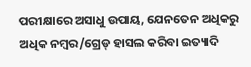ପରୀକ୍ଷାରେ ଅସାଧୁ ଉପାୟ, ଯେନତେନ ଅଧିକରୁ ଅଧିକ ନମ୍ବର/ଗ୍ରେଡ୍‌ ହାସଲ କରିବା ଇତ୍ୟାଦି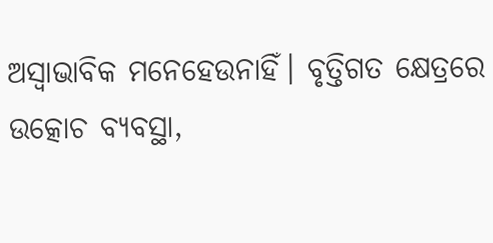ଅସ୍ବାଭାବିକ ମନେହେଉନାହିଁ। ବୃତ୍ତିଗତ କ୍ଷେତ୍ରରେ ଉତ୍କୋଚ ବ୍ୟବସ୍ଥା,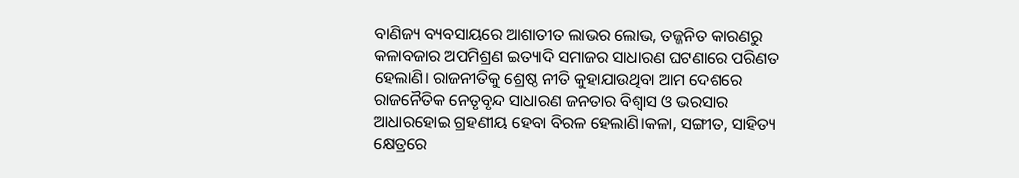ବାଣିଜ୍ୟ ବ୍ୟବସାୟରେ ଆଶାତୀତ ଲାଭର ଲୋଭ, ତଜ୍ଜନିତ କାରଣରୁ କଳାବଜାର ଅପମିଶ୍ରଣ ଇତ୍ୟାଦି ସମାଜର ସାଧାରଣ ଘଟଣାରେ ପରିଣତ ହେଲାଣି। ରାଜନୀତିକୁ ଶ୍ରେଷ୍ଠ ନୀତି କୁହାଯାଉଥିବା ଆମ ଦେଶରେ ରାଜନୈତିକ ନେତୃବୃନ୍ଦ ସାଧାରଣ ଜନତାର ବିଶ୍ବାସ ଓ ଭରସାର ଆଧାରହୋଇ ଗ୍ରହଣୀୟ ହେବା ବିରଳ ହେଲାଣି।କଳା, ସଙ୍ଗୀତ, ସାହିତ୍ୟ କ୍ଷେତ୍ରରେ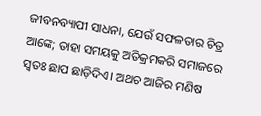ଜୀବନବ୍ୟାପୀ ସାଧନା, ଯେଉଁ ସଫଳତାର ଚିତ୍ର ଆଙ୍କେ; ତାହା ସମୟକୁ ଅତିକ୍ରମକରି ସମାଜରେ ସ୍ବତଃ ଛାପ ଛାଡ଼ିଦିଏ। ଅଥଚ ଆଜିର ମଣିଷ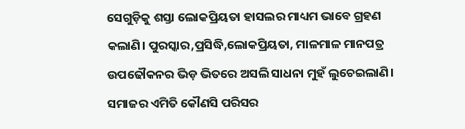ସେଗୁଡ଼ିକୁ ଶସ୍ତା ଲୋକପ୍ରିୟତା ହାସଲର ମାଧ୍ୟମ ଭାବେ ଗ୍ରହଣ କଲାଣି। ପୁରସ୍କାର,ପ୍ରସିଦ୍ଧି,ଲୋକପ୍ରିୟତା, ମାଳମାଳ ମାନପତ୍ର ଉପଢୌକନର ଭିଡ଼ ଭିତରେ ଅସଲି ସାଧନା ମୁହଁ ଲୁଚେଇଲାଣି। ସମାଜର ଏମିତି କୌଣସି ପରିସର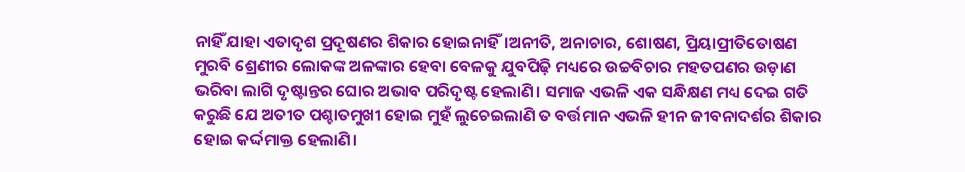ନାହିଁ ଯାହା ଏତାଦୃଶ ପ୍ରଦୂଷଣର ଶିକାର ହୋଇନାହିଁ।ଅନୀତି, ଅନାଚାର, ଶୋଷଣ, ପ୍ରିୟାପ୍ରୀତିତୋଷଣ ମୁରବି ଶ୍ରେଣୀର ଲୋକଙ୍କ ଅଳଙ୍କାର ହେବା ବେଳକୁ ଯୁବପିଢ଼ି ମଧ୍ୟରେ ଉଚ୍ଚବିଚାର ମହତପଣର ଉଡ଼ାଣ ଭରିବା ଲାଗି ଦୃଷ୍ଟାନ୍ତର ଘୋର ଅଭାବ ପରିଦୃଷ୍ଟ ହେଲାଣି। ସମାଜ ଏଭଳି ଏକ ସନ୍ଧିକ୍ଷଣ ମଧ୍ୟ ଦେଇ ଗତି କରୁଛି ଯେ ଅତୀତ ପଶ୍ଚାତମୁଖୀ ହୋଇ ମୁହଁ ଲୁଚେଇଲାଣି ତ ବର୍ତ୍ତମାନ ଏଭଳି ହୀନ ଜୀବନାଦର୍ଶର ଶିକାର ହୋଇ କର୍ଦ୍ଦମାକ୍ତ ହେଲାଣି।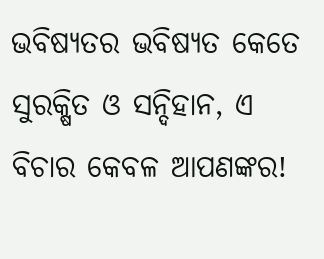ଭବିଷ୍ୟତର ଭବିଷ୍ୟତ କେତେ ସୁରକ୍ଷିତ ଓ ସନ୍ଦିହାନ, ଏ ବିଚାର କେବଳ ଆପଣଙ୍କର!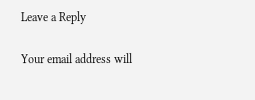Leave a Reply

Your email address will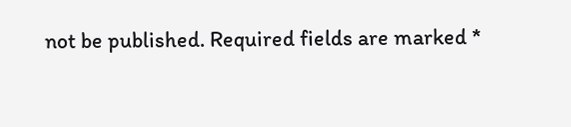not be published. Required fields are marked *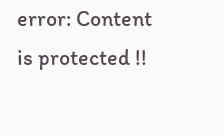error: Content is protected !!